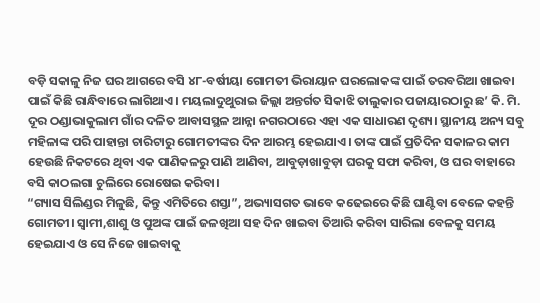ବଡ଼ି ସକାଳୁ ନିଜ ଘର ଆଗରେ ବସି ୪୮-ବର୍ଷୀୟା ଗୋମତୀ ଭିରାୟାନ ଘରଲୋକଙ୍କ ପାଇଁ ତରବରିଆ ଖାଇବା ପାଇଁ କିଛି ରାନ୍ଧିବାରେ ଲାଗିଥାଏ। ମୟଲାଦୁଥୁରାଇ ଜିଲ୍ଲା ଅନ୍ତର୍ଗତ ସିକାଝି ତାଲୁକାର ପଜାୟାରଠାରୁ ଛ’ କି. ମି. ଦୂର ଠଣ୍ଡାଭାକୁଲାମ ଗାଁର ଦଳିତ ଆବାସସ୍ଥଳ ଆନ୍ନା ନଗରଠାରେ ଏହା ଏକ ସାଧାରଣ ଦୃଶ୍ୟ। ସ୍ଥାନୀୟ ଅନ୍ୟ ସବୁ ମହିଳାଙ୍କ ପରି ପାହାନ୍ତା ଚାରିଟାରୁ ଗୋମତୀଙ୍କର ଦିନ ଆରମ୍ଭ ହେଇଯାଏ। ତାଙ୍କ ପାଇଁ ପ୍ରତିଦିନ ସକାଳର କାମ ହେଉଛି ନିକଟରେ ଥିବା ଏକ ପାଣିକଳରୁ ପାଣି ଆଣିବା, ଆବୁଡ଼ାଖାବୁଡ଼ା ଘରକୁ ସଫା କରିବା, ଓ ଘର ବାହାରେ ବସି କାଠଲଗା ଚୁଲିରେ ରୋଷେଇ କରିବା।
“ଗ୍ୟାସ ସିଲିଣ୍ଡର ମିଳୁଛି, କିନ୍ତୁ ଏମିତିରେ ଶସ୍ତା”, ଅଭ୍ୟାସଗତ ଭାବେ କଢେଇରେ କିଛି ଘାଣ୍ଟିବା ବେଳେ କହନ୍ତି ଗୋମତୀ। ସ୍ଵାମୀ,ଶାଶୁ ଓ ପୁଅଙ୍କ ପାଇଁ ଜଳଖିଆ ସହ ଦିନ ଖାଇବା ତିଆରି କରିବା ସାରିଲା ବେଳକୁ ସମୟ ହେଇଯାଏ ଓ ସେ ନିଜେ ଖାଇବାକୁ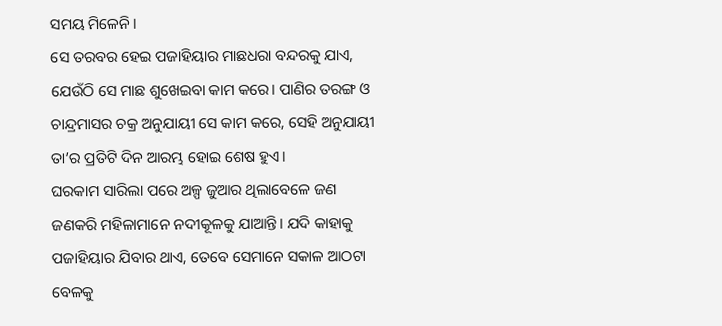ସମୟ ମିଳେନି।
ସେ ତରବର ହେଇ ପଜାହିୟାର ମାଛଧରା ବନ୍ଦରକୁ ଯାଏ, ଯେଉଁଠି ସେ ମାଛ ଶୁଖେଇବା କାମ କରେ। ପାଣିର ତରଙ୍ଗ ଓ ଚାନ୍ଦ୍ରମାସର ଚକ୍ର ଅନୁଯାୟୀ ସେ କାମ କରେ, ସେହି ଅନୁଯାୟୀ ତା’ର ପ୍ରତିଟି ଦିନ ଆରମ୍ଭ ହୋଇ ଶେଷ ହୁଏ।
ଘରକାମ ସାରିଲା ପରେ ଅଳ୍ପ ଜୁଆର ଥିଲାବେଳେ ଜଣ ଜଣକରି ମହିଳାମାନେ ନଦୀକୂଳକୁ ଯାଆନ୍ତି। ଯଦି କାହାକୁ ପଜାହିୟାର ଯିବାର ଥାଏ, ତେବେ ସେମାନେ ସକାଳ ଆଠଟା ବେଳକୁ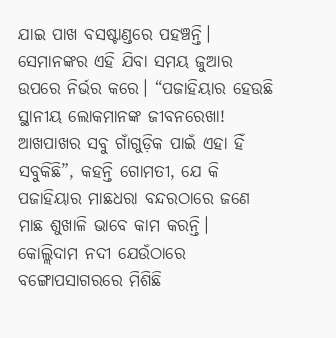ଯାଇ ପାଖ ବସଷ୍ଟାଣ୍ଡରେ ପହଞ୍ଚନ୍ତି। ସେମାନଙ୍କର ଏହି ଯିବା ସମୟ ଜୁଆର ଉପରେ ନିର୍ଭର କରେ। “ପଜାହିୟାର ହେଉଛି ସ୍ଥାନୀୟ ଲୋକମାନଙ୍କ ଜୀବନରେଖା! ଆଖପାଖର ସବୁ ଗାଁଗୁଡ଼ିକ ପାଇଁ ଏହା ହିଁ ସବୁକିଛି”, କହନ୍ତି ଗୋମତୀ, ଯେ କି ପଜାହିୟାର ମାଛଧରା ବନ୍ଦରଠାରେ ଜଣେ ମାଛ ଶୁଖାଳି ଭାବେ କାମ କରନ୍ତି।
କୋଲ୍ଲିଦାମ ନଦୀ ଯେଉଁଠାରେ ବଙ୍ଗୋପସାଗରରେ ମିଶିଛି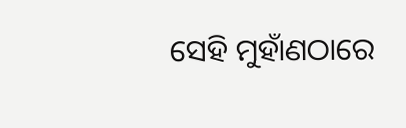ସେହି ମୁହାଁଣଠାରେ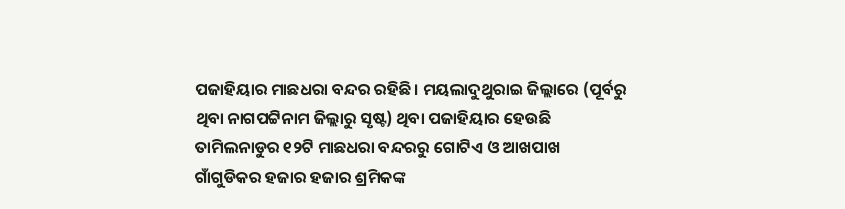ପଜାହିୟାର ମାଛଧରା ବନ୍ଦର ରହିଛି। ମୟଲାଦୁଥୁରାଇ ଜିଲ୍ଲାରେ (ପୂର୍ବରୁ ଥିବା ନାଗପଟ୍ଟିନାମ ଜିଲ୍ଲାରୁ ସୃଷ୍ଟ) ଥିବା ପଜାହିୟାର ହେଉଛି ତାମିଲନାଡୁର ୧୨ଟି ମାଛଧରା ବନ୍ଦରରୁ ଗୋଟିଏ ଓ ଆଖପାଖ ଗାଁଗୁଡିକର ହଜାର ହଜାର ଶ୍ରମିକଙ୍କ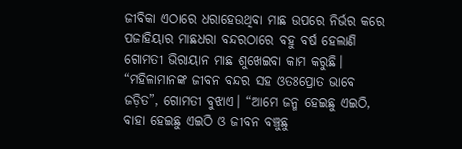ଜୀବିକା ଏଠାରେ ଧରାହେଉଥିବା ମାଛ ଉପରେ ନିର୍ଭର କରେ
ପଜାହିୟାର ମାଛଧରା ବନ୍ଦରଠାରେ ବହୁ ବର୍ଷ ହେଲାଣି ଗୋମତୀ ଭିରାୟାନ ମାଛ ଶୁଖେଇବା କାମ କରୁଛି। “ମହିଳାମାନଙ୍କ ଜୀବନ ବନ୍ଦର ସହ ଓତଃପ୍ରୋତ ଭାବେ ଜଡ଼ିତ”, ଗୋମତୀ ବୁଝାଏ। “ଆମେ ଜନ୍ମ ହେଇଛୁ ଏଇଠି, ବାହା ହେଇଛୁ ଏଇଠି ଓ ଜୀବନ ବଞ୍ଚୁଛୁ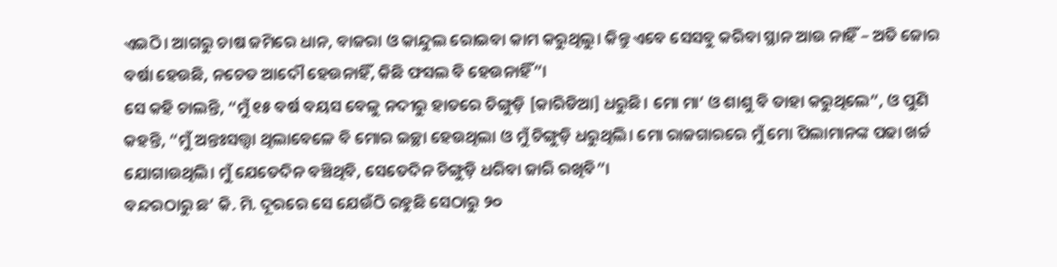ଏଇଠି। ଆଗରୁ ଚାଷ ଜମିରେ ଧାନ, ବାଜରା ଓ କାନ୍ଦୁଲ ରୋଇବା କାମ କରୁଥିଲୁ। କିନ୍ତୁ ଏବେ ସେସବୁ କରିବା ସ୍ଥାନ ଆଉ ନାହିଁ – ଅତି ଜୋର ବର୍ଷା ହେଉଛି, ନଚେତ ଆଦୌ ହେଉନାହିଁ, କିଛି ଫସଲ ବି ହେଉନାହିଁ”।
ସେ କହି ଚାଲନ୍ତି, “ମୁଁ ୧୫ ବର୍ଷ ବୟସ ବେଳୁ ନଦୀରୁ ହାତରେ ଚିଙ୍ଗୁଡ଼ି [କାରିଡିଆ] ଧରୁଛି। ମୋ ମା’ ଓ ଶାଶୁ ବି ତାହା କରୁଥିଲେ”, ଓ ପୁଣି କହନ୍ତି, “ମୁଁ ଅନ୍ତଃସତ୍ତ୍ଵା ଥିଲାବେଳେ ବି ମୋର ଇଚ୍ଛା ହେଉଥିଲା ଓ ମୁଁ ଚିଙ୍ଗୁଡ଼ି ଧରୁଥିଲି। ମୋ ରାଜଗାରରେ ମୁଁ ମୋ ପିଲାମାନଙ୍କ ପଢା ଖର୍ଚ୍ଚ ଯୋଗାଉଥିଲି। ମୁଁ ଯେତେଦିନ ବଞ୍ଚିଥିବି, ସେତେଦିନ ଚିଙ୍ଗୁଡ଼ି ଧରିବା ଜାରି ରଖିବି”।
ବନ୍ଦରଠାରୁ ଛ’ କି. ମି. ଦୂରରେ ସେ ଯେଉଁଠି ରହୁଛି ସେଠାରୁ ୨୦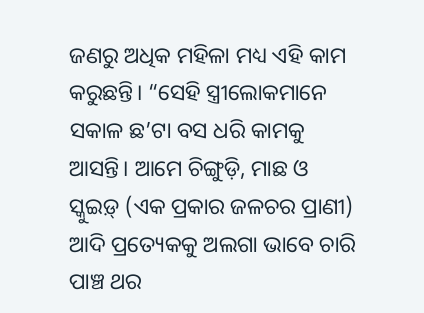ଜଣରୁ ଅଧିକ ମହିଳା ମଧ୍ୟ ଏହି କାମ କରୁଛନ୍ତି। “ସେହି ସ୍ତ୍ରୀଲୋକମାନେ ସକାଳ ଛ’ଟା ବସ ଧରି କାମକୁ ଆସନ୍ତି। ଆମେ ଚିଙ୍ଗୁଡ଼ି, ମାଛ ଓ ସ୍କୁଇଡ଼୍ (ଏକ ପ୍ରକାର ଜଳଚର ପ୍ରାଣୀ) ଆଦି ପ୍ରତ୍ୟେକକୁ ଅଲଗା ଭାବେ ଚାରି ପାଞ୍ଚ ଥର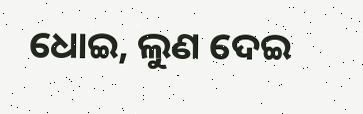ଧୋଇ, ଲୁଣ ଦେଇ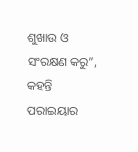ଶୁଖାଉ ଓ ସଂରକ୍ଷଣ କରୁ”, କହନ୍ତି ପରାଇୟାର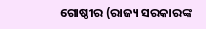ଗୋଷ୍ଠୀର (ରାଜ୍ୟ ସରକାରଙ୍କ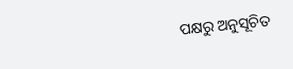ପକ୍ଷରୁ ଅନୁସୂଚିତ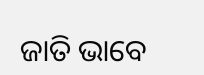ଜାତି ଭାବେ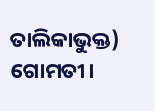ତାଲିକାଭୁକ୍ତ) ଗୋମତୀ।